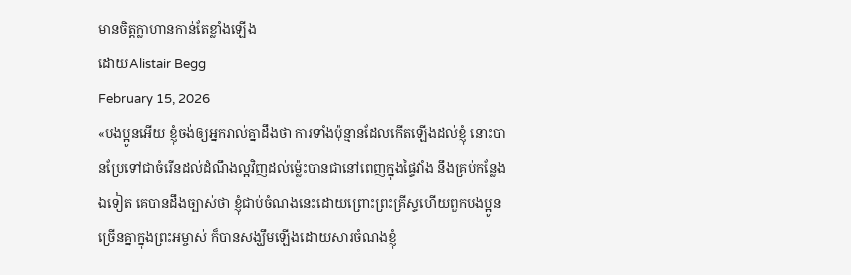មានចិត្តក្លាហានកាន់តែខ្លាំងឡើង
ដោយAlistair Begg
February 15, 2026
«បងប្អូនអើយ ខ្ញុំចង់ឲ្យអ្នករាល់គ្នាដឹងថា ការទាំងប៉ុន្មានដែលកើតឡើងដល់ខ្ញុំ នោះបានប្រែទៅជាចំរើនដល់ដំណឹងល្អវិញដល់ម្ល៉េះបានជានៅពេញក្នុងផ្ទៃវាំង នឹងគ្រប់កន្លែងឯទៀត គេបានដឹងច្បាស់ថា ខ្ញុំជាប់ចំណងនេះដោយព្រោះព្រះគ្រីស្ទហើយពួកបងប្អូនច្រើនគ្នាក្នុងព្រះអម្ចាស់ ក៏បានសង្ឃឹមឡើងដោយសារចំណងខ្ញុំ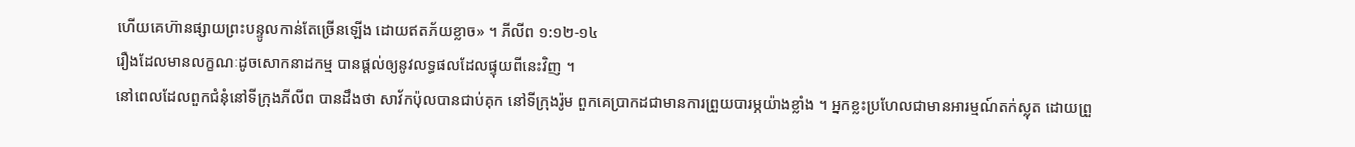ហើយគេហ៊ានផ្សាយព្រះបន្ទូលកាន់តែច្រើនឡើង ដោយឥតភ័យខ្លាច» ។ ភីលីព ១:១២-១៤
រឿងដែលមានលក្ខណៈដូចសោកនាដកម្ម បានផ្តល់ឲ្យនូវលទ្ធផលដែលផ្ទុយពីនេះវិញ ។
នៅពេលដែលពួកជំនុំនៅទីក្រុងភីលីព បានដឹងថា សាវ័កប៉ុលបានជាប់គុក នៅទីក្រុងរ៉ូម ពួកគេប្រាកដជាមានការព្រួយបារម្ភយ៉ាងខ្លាំង ។ អ្នកខ្លះប្រហែលជាមានអារម្មណ៍តក់ស្លុត ដោយព្រួ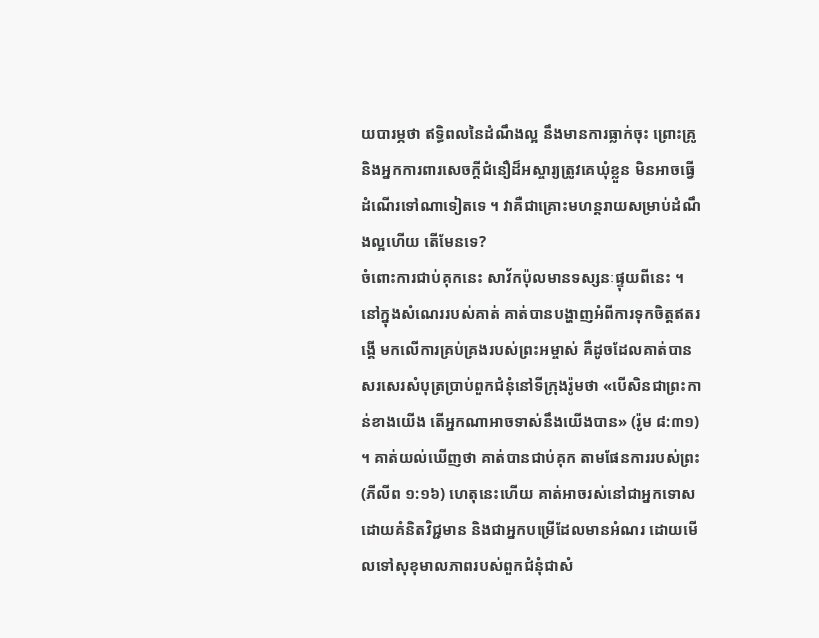យបារម្ភថា ឥទ្ធិពលនៃដំណឹងល្អ នឹងមានការធ្លាក់ចុះ ព្រោះគ្រូ និងអ្នកការពារសេចក្តីជំនឿដ៏អស្ចារ្យត្រូវគេឃុំខ្លួន មិនអាចធ្វើដំណើរទៅណាទៀតទេ ។ វាគឺជាគ្រោះមហន្តរាយសម្រាប់ដំណឹងល្អហើយ តើមែនទេ?
ចំពោះការជាប់គុកនេះ សាវ័កប៉ុលមានទស្សនៈផ្ទុយពីនេះ ។ នៅក្នុងសំណេររបស់គាត់ គាត់បានបង្ហាញអំពីការទុកចិត្តឥតរង្គើ មកលើការគ្រប់គ្រងរបស់ព្រះអម្ចាស់ គឺដូចដែលគាត់បានសរសេរសំបុត្រប្រាប់ពួកជំនុំនៅទីក្រុងរ៉ូមថា «បើសិនជាព្រះកាន់ខាងយើង តើអ្នកណាអាចទាស់នឹងយើងបាន» (រ៉ូម ៨:៣១) ។ គាត់យល់ឃើញថា គាត់បានជាប់គុក តាមផែនការរបស់ព្រះ (ភីលីព ១:១៦) ហេតុនេះហើយ គាត់អាចរស់នៅជាអ្នកទោសដោយគំនិតវិជ្ជមាន និងជាអ្នកបម្រើដែលមានអំណរ ដោយមើលទៅសុខុមាលភាពរបស់ពួកជំនុំជាសំ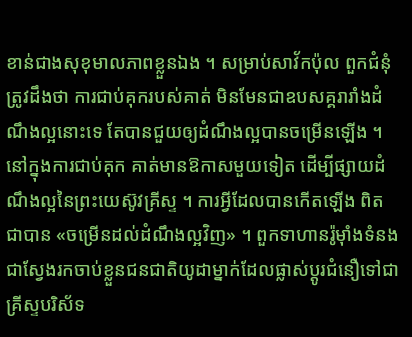ខាន់ជាងសុខុមាលភាពខ្លួនឯង ។ សម្រាប់សាវ័កប៉ុល ពួកជំនុំត្រូវដឹងថា ការជាប់គុករបស់គាត់ មិនមែនជាឧបសគ្គរារាំងដំណឹងល្អនោះទេ តែបានជួយឲ្យដំណឹងល្អបានចម្រើនឡើង ។ នៅក្នុងការជាប់គុក គាត់មានឱកាសមួយទៀត ដើម្បីផ្សាយដំណឹងល្អនៃព្រះយេស៊ូវគ្រីស្ទ ។ ការអ្វីដែលបានកើតឡើង ពិតជាបាន «ចម្រើនដល់ដំណឹងល្អវិញ» ។ ពួកទាហានរ៉ូម៉ាំងទំនងជាស្វែងរកចាប់ខ្លួនជនជាតិយូដាម្នាក់ដែលផ្លាស់ប្តូរជំនឿទៅជាគ្រីស្ទបរិស័ទ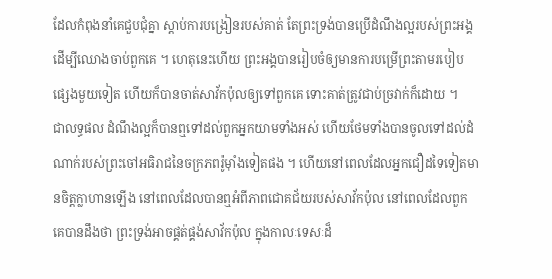ដែលកំពុងនាំគេជួបជុំគ្នា ស្តាប់ការបង្រៀនរបស់គាត់ តែព្រះទ្រង់បានប្រើដំណឹងល្អរបស់ព្រះអង្គ ដើម្បីឈោងចាប់ពួកគេ ។ ហេតុនេះហើយ ព្រះអង្គបានរៀបចំឲ្យមានការបម្រើព្រះតាមរបៀបផ្សេងមួយទៀត ហើយក៏បានចាត់សាវ័កប៉ុលឲ្យទៅពួកគេ ទោះគាត់ត្រូវជាប់ច្រវាក់ក៏ដោយ ។
ជាលទ្ធផល ដំណឹងល្អក៏បានឮទៅដល់ពួកអ្នកយាមទាំងអស់ ហើយថែមទាំងបានចូលទៅដល់ដំណាក់របស់ព្រះចៅអធិរាជនៃចក្រភពរ៉ូម៉ាំងទៀតផង ។ ហើយនៅពេលដែលអ្នកជឿដទៃទៀតមានចិត្តក្លាហានឡើង នៅពេលដែលបានឮអំពីភាពជោគជ័យរបស់សាវ័កប៉ុល នៅពេលដែលពួកគេបានដឹងថា ព្រះទ្រង់អាចផ្គត់ផ្គង់សាវ័កប៉ុល ក្នុងកាលៈទេសៈដ៏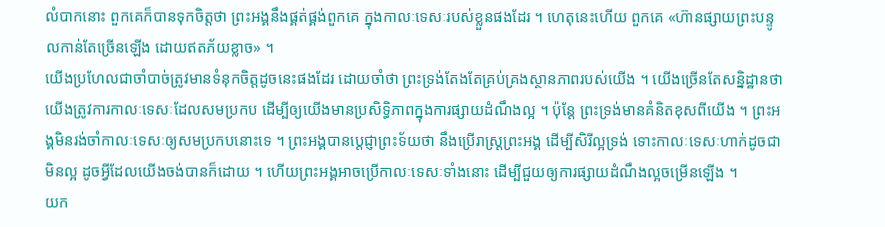លំបាកនោះ ពួកគេក៏បានទុកចិត្តថា ព្រះអង្គនឹងផ្គត់ផ្គង់ពួកគេ ក្នុងកាលៈទេសៈរបស់ខ្លួនផងដែរ ។ ហេតុនេះហើយ ពួកគេ «ហ៊ានផ្សាយព្រះបន្ទូលកាន់តែច្រើនឡើង ដោយឥតភ័យខ្លាច» ។
យើងប្រហែលជាចាំបាច់ត្រូវមានទំនុកចិត្តដូចនេះផងដែរ ដោយចាំថា ព្រះទ្រង់តែងតែគ្រប់គ្រងស្ថានភាពរបស់យើង ។ យើងច្រើនតែសន្និដ្ឋានថា យើងត្រូវការកាលៈទេសៈដែលសមប្រកប ដើម្បីឲ្យយើងមានប្រសិទ្ធិភាពក្នុងការផ្សាយដំណឹងល្អ ។ ប៉ុន្តែ ព្រះទ្រង់មានគំនិតខុសពីយើង ។ ព្រះអង្គមិនរង់ចាំកាលៈទេសៈឲ្យសមប្រកបនោះទេ ។ ព្រះអង្គបានប្ដេជ្ញាព្រះទ័យថា នឹងប្រើរាស្រ្តព្រះអង្គ ដើម្បីសិរីល្អទ្រង់ ទោះកាលៈទេសៈហាក់ដូចជាមិនល្អ ដូចអ្វីដែលយើងចង់បានក៏ដោយ ។ ហើយព្រះអង្គអាចប្រើកាលៈទេសៈទាំងនោះ ដើម្បីជួយឲ្យការផ្សាយដំណឹងល្អចម្រើនឡើង ។
យក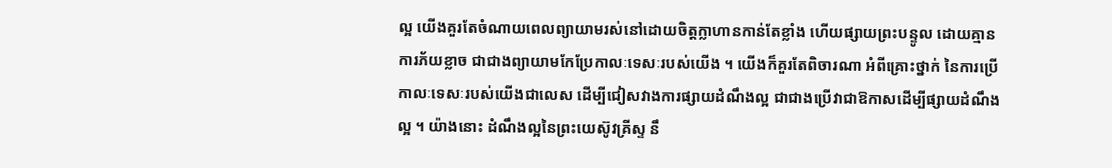ល្អ យើងគួរតែចំណាយពេលព្យាយាមរស់នៅដោយចិត្តក្លាហានកាន់តែខ្លាំង ហើយផ្សាយព្រះបន្ទូល ដោយគ្មានការភ័យខ្លាច ជាជាងព្យាយាមកែប្រែកាលៈទេសៈរបស់យើង ។ យើងក៏គួរតែពិចារណា អំពីគ្រោះថ្នាក់ នៃការប្រើកាលៈទេសៈរបស់យើងជាលេស ដើម្បីជៀសវាងការផ្សាយដំណឹងល្អ ជាជាងប្រើវាជាឱកាសដើម្បីផ្សាយដំណឹងល្អ ។ យ៉ាងនោះ ដំណឹងល្អនៃព្រះយេស៊ូវគ្រីស្ទ នឹ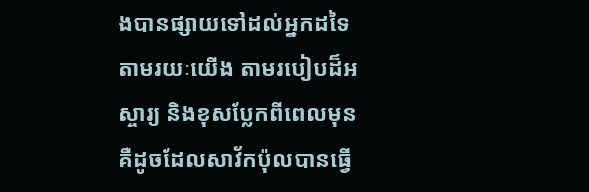ងបានផ្សាយទៅដល់អ្នកដទៃ តាមរយៈយើង តាមរបៀបដ៏អស្ចារ្យ និងខុសប្លែកពីពេលមុន គឺដូចដែលសាវ័កប៉ុលបានធ្វើ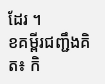ដែរ ។
ខគម្ពីរជញ្ជឹងគិត៖ កិ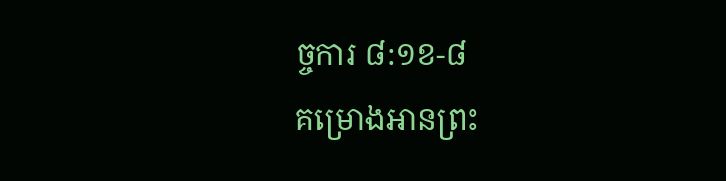ច្ចការ ៨:១ខ-៨
គម្រោងអានព្រះ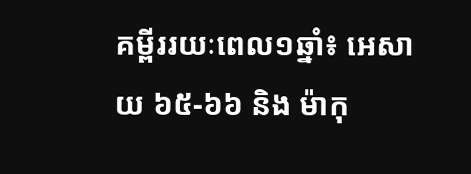គម្ពីររយៈពេល១ឆ្នាំ៖ អេសាយ ៦៥-៦៦ និង ម៉ាកុ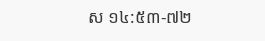ស ១៤:៥៣-៧២